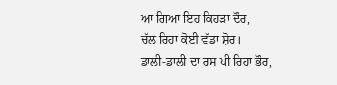ਆ ਗਿਆ ਇਹ ਕਿਹੜਾ ਦੌਰ,
ਚੱਲ ਰਿਹਾ ਕੋਈ ਵੱਡਾ ਸ਼ੋਰ।
ਡਾਲੀ-ਡਾਲੀ ਦਾ ਰਸ ਪੀ ਰਿਹਾ ਭੌਰ,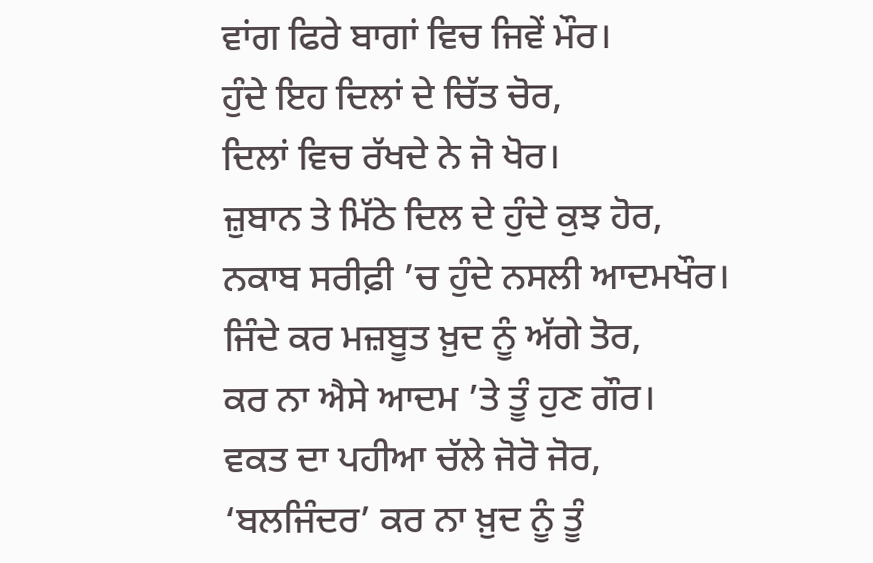ਵਾਂਗ ਫਿਰੇ ਬਾਗਾਂ ਵਿਚ ਜਿਵੇਂ ਮੌਰ।
ਹੁੰਦੇ ਇਹ ਦਿਲਾਂ ਦੇ ਚਿੱਤ ਚੋਰ,
ਦਿਲਾਂ ਵਿਚ ਰੱਖਦੇ ਨੇ ਜੋ ਖੋਰ।
ਜ਼ੁਬਾਨ ਤੇ ਮਿੱਠੇ ਦਿਲ ਦੇ ਹੁੰਦੇ ਕੁਝ ਹੋਰ,
ਨਕਾਬ ਸਰੀਫ਼ੀ ’ਚ ਹੁੰਦੇ ਨਸਲੀ ਆਦਮਖੌਰ।
ਜਿੰਦੇ ਕਰ ਮਜ਼ਬੂਤ ਖ਼ੁਦ ਨੂੰ ਅੱਗੇ ਤੋਰ,
ਕਰ ਨਾ ਐਸੇ ਆਦਮ ’ਤੇ ਤੂੰ ਹੁਣ ਗੌਰ।
ਵਕਤ ਦਾ ਪਹੀਆ ਚੱਲੇ ਜੋਰੋ ਜੋਰ,
‘ਬਲਜਿੰਦਰ’ ਕਰ ਨਾ ਖ਼ੁਦ ਨੂੰ ਤੂੰ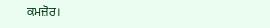ਕਮਜ਼ੋਰ।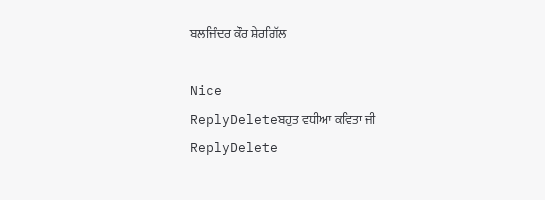ਬਲਜਿੰਦਰ ਕੌਰ ਸ਼ੇਰਗਿੱਲ

Nice
ReplyDeleteਬਹੁਤ ਵਧੀਆ ਕਵਿਤਾ ਜੀ
ReplyDelete